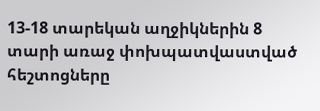13-18 տարեկան աղջիկներին 8 տարի առաջ փոխպատվաստված հեշտոցները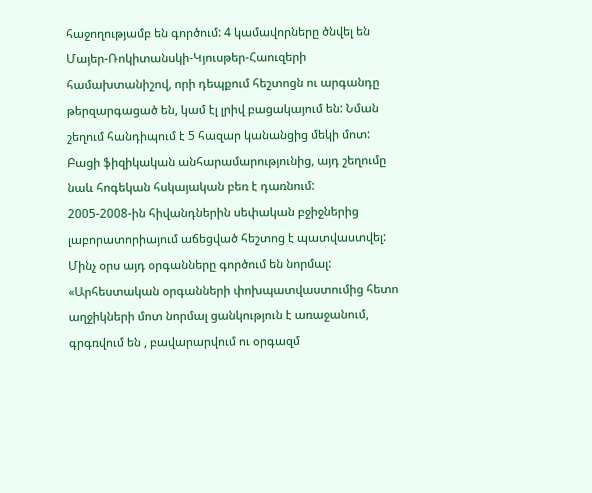հաջողությամբ են գործում: 4 կամավորները ծնվել են Մայեր-Ռոկիտանսկի-Կյուսթեր-Հաուզերի համախտանիշով, որի դեպքում հեշտոցն ու արգանդը թերզարգացած են, կամ էլ լրիվ բացակայում են: Նման շեղում հանդիպում է 5 հազար կանանցից մեկի մոտ: Բացի ֆիզիկական անհարամարությունից, այդ շեղումը նաև հոգեկան հսկայական բեռ է դառնում:
2005-2008-ին հիվանդներին սեփական բջիջներից լաբորատորիայում աճեցված հեշտոց է պատվաստվել: Մինչ օրս այդ օրգանները գործում են նորմալ:
«Արհեստական օրգանների փոխպատվաստումից հետո աղջիկների մոտ նորմալ ցանկություն է առաջանում, գրգռվում են , բավարարվում ու օրգազմ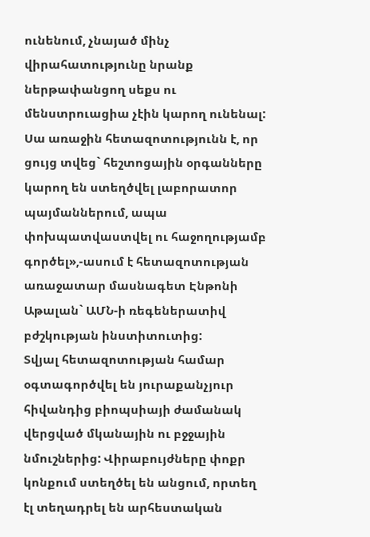ունենում, չնայած մինչ վիրահատությունը նրանք ներթափանցող սեքս ու մենստրուացիա չէին կարող ունենալ: Սա առաջին հետազոտությունն է, որ ցույց տվեց` հեշտոցային օրգանները կարող են ստեղծվել լաբորատոր պայմաններում, ապա փոխպատվաստվել ու հաջողությամբ գործել»,-ասում է հետազոտության առաջատար մասնագետ Էնթոնի Աթալան` ԱՄՆ-ի ռեգեներատիվ բժշկության ինստիտուտից:
Տվյալ հետազոտության համար օգտագործվել են յուրաքանչյուր հիվանդից բիոպսիայի ժամանակ վերցված մկանային ու բջջային նմուշներից: Վիրաբույժները փոքր կոնքում ստեղծել են անցում, որտեղ էլ տեղադրել են արհեստական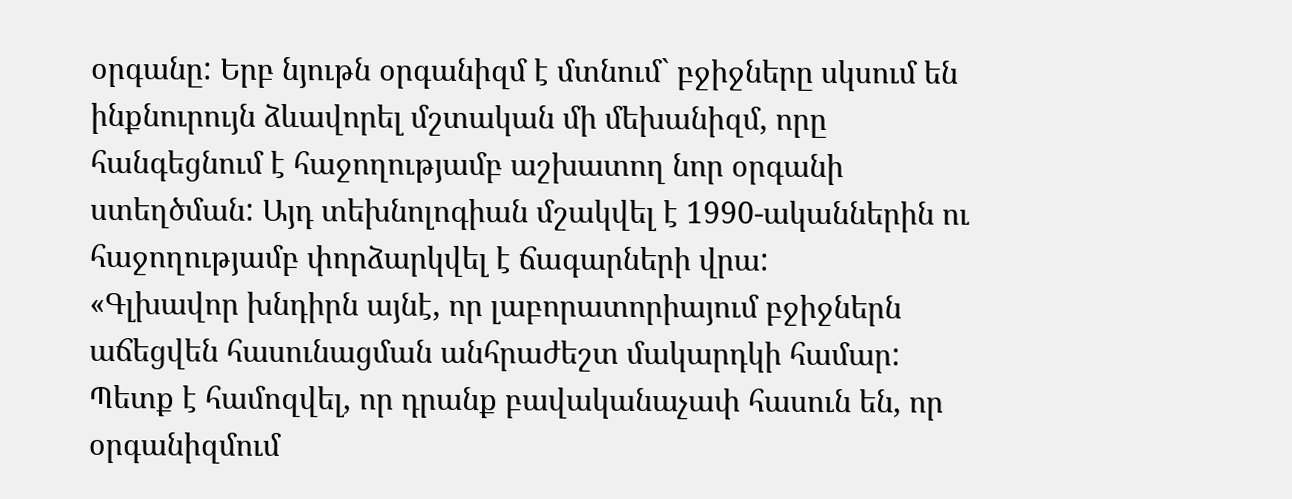օրգանը: Երբ նյութն օրգանիզմ է մտնում` բջիջները սկսում են ինքնուրույն ձևավորել մշտական մի մեխանիզմ, որը հանգեցնում է հաջողությամբ աշխատող նոր օրգանի ստեղծման: Այդ տեխնոլոգիան մշակվել է 1990-ականներին ու հաջողությամբ փորձարկվել է ճագարների վրա:
«Գլխավոր խնդիրն այնէ, որ լաբորատորիայում բջիջներն աճեցվեն հասունացման անհրաժեշտ մակարդկի համար: Պետք է համոզվել, որ դրանք բավականաչափ հասուն են, որ օրգանիզմում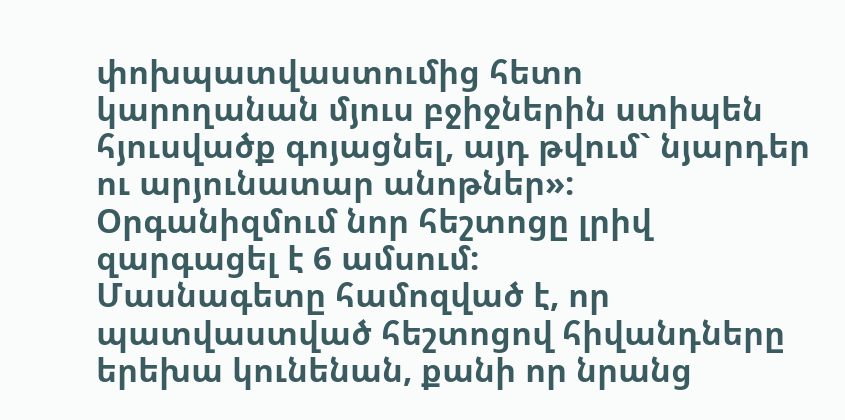փոխպատվաստումից հետո կարողանան մյուս բջիջներին ստիպեն հյուսվածք գոյացնել, այդ թվում` նյարդեր ու արյունատար անոթներ»:
Օրգանիզմում նոր հեշտոցը լրիվ զարգացել է 6 ամսում:
Մասնագետը համոզված է, որ պատվաստված հեշտոցով հիվանդները երեխա կունենան, քանի որ նրանց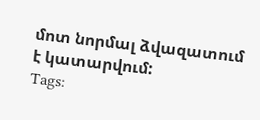մոտ նորմալ ձվազատում է կատարվում:
Tags: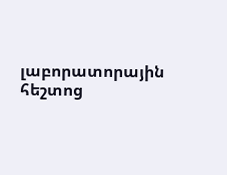լաբորատորային հեշտոց